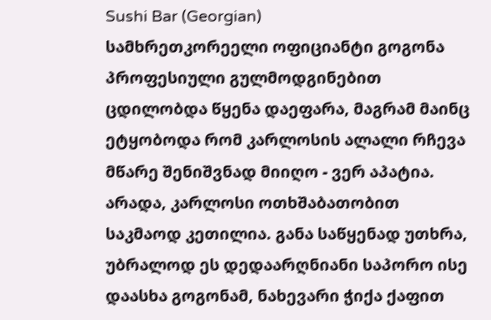Sushi Bar (Georgian)
სამხრეთკორეელი ოფიციანტი გოგონა პროფესიული გულმოდგინებით ცდილობდა წყენა დაეფარა, მაგრამ მაინც ეტყობოდა რომ კარლოსის ალალი რჩევა მწარე შენიშვნად მიიღო - ვერ აპატია. არადა, კარლოსი ოთხშაბათობით საკმაოდ კეთილია. განა საწყენად უთხრა, უბრალოდ ეს დედაარღნიანი საპორო ისე დაასხა გოგონამ, ნახევარი ჭიქა ქაფით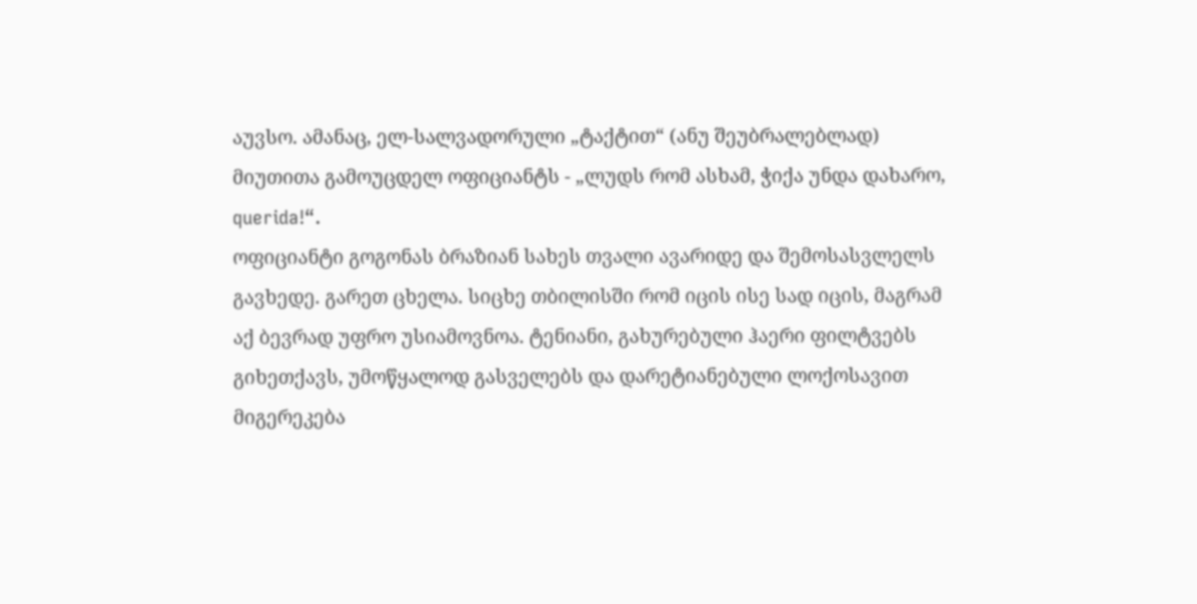აუვსო. ამანაც, ელ-სალვადორული „ტაქტით“ (ანუ შეუბრალებლად) მიუთითა გამოუცდელ ოფიციანტს - „ლუდს რომ ასხამ, ჭიქა უნდა დახარო, querida!“.
ოფიციანტი გოგონას ბრაზიან სახეს თვალი ავარიდე და შემოსასვლელს გავხედე. გარეთ ცხელა. სიცხე თბილისში რომ იცის ისე სად იცის, მაგრამ აქ ბევრად უფრო უსიამოვნოა. ტენიანი, გახურებული ჰაერი ფილტვებს გიხეთქავს, უმოწყალოდ გასველებს და დარეტიანებული ლოქოსავით მიგერეკება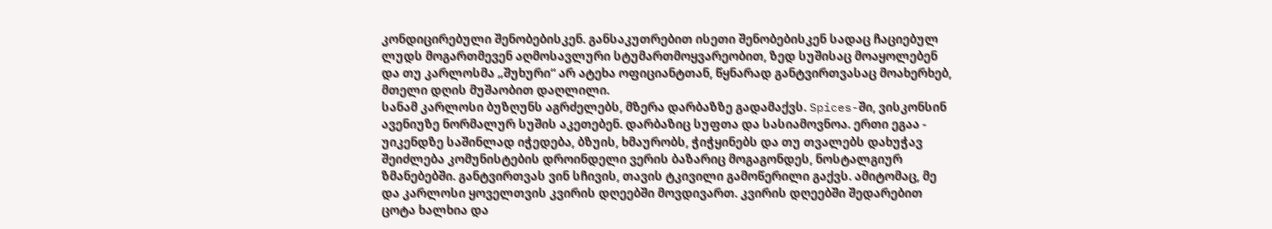კონდიცირებული შენობებისკენ. განსაკუთრებით ისეთი შენობებისკენ სადაც ჩაციებულ ლუდს მოგართმევენ აღმოსავლური სტუმართმოყვარეობით, ზედ სუშისაც მოაყოლებენ და თუ კარლოსმა „შუხური“ არ ატეხა ოფიციანტთან, წყნარად განტვირთვასაც მოახერხებ, მთელი დღის მუშაობით დაღლილი.
სანამ კარლოსი ბუზღუნს აგრძელებს, მზერა დარბაზზე გადამაქვს. Spices-ში, ვისკონსინ ავენიუზე ნორმალურ სუშის აკეთებენ. დარბაზიც სუფთა და სასიამოვნოა. ერთი ეგაა - უიკენდზე საშინლად იჭედება, ბზუის, ხმაურობს, ჭიჭყინებს და თუ თვალებს დახუჭავ შეიძლება კომუნისტების დროინდელი ვერის ბაზარიც მოგაგონდეს, ნოსტალგიურ ზმანებებში. განტვირთვას ვინ სჩივის, თავის ტკივილი გამოწერილი გაქვს. ამიტომაც, მე და კარლოსი ყოველთვის კვირის დღეებში მოვდივართ. კვირის დღეებში შედარებით ცოტა ხალხია და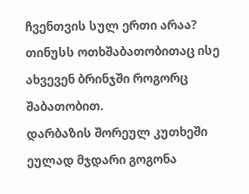ჩვენთვის სულ ერთი არაა? თინუსს ოთხშაბათობითაც ისე ახვევენ ბრინჯში როგორც შაბათობით.
დარბაზის შორეულ კუთხეში ეულად მჯდარი გოგონა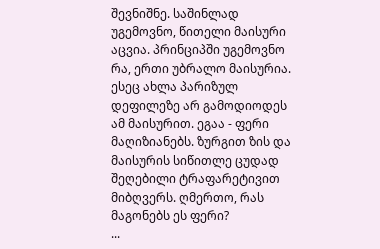შევნიშნე. საშინლად უგემოვნო, წითელი მაისური აცვია. პრინციპში უგემოვნო რა, ერთი უბრალო მაისურია. ესეც ახლა პარიზულ დეფილეზე არ გამოდიოდეს ამ მაისურით. ეგაა - ფერი მაღიზიანებს. ზურგით ზის და მაისურის სიწითლე ცუდად შეღებილი ტრაფარეტივით მიბღვერს. ღმერთო, რას მაგონებს ეს ფერი?
...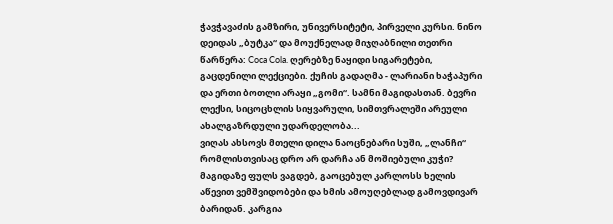ჭავჭავაძის გამზირი, უნივერსიტეტი, პირველი კურსი. ნინო დეიდას „ბუტკა“ და მოუქნელად მიჯღაბნილი თეთრი წარწერა: Coca Cola. ღერებზე ნაყიდი სიგარეტები, გაცდენილი ლექციები. ქუჩის გადაღმა - ლარიანი ხაჭაპური და ერთი ბოთლი არაყი „გომი“. სამნი მაგიდასთან. ბევრი ლექსი, სიცოცხლის სიყვარული, სიმთვრალეში არეული ახალგაზრდული უდარდელობა...
ვიღას ახსოვს მთელი დილა ნაოცნებარი სუში, „ლანჩი“ რომლისთვისაც დრო არ დარჩა ან მოშიებული კუჭი? მაგიდაზე ფულს ვაგდებ, გაოცებულ კარლოსს ხელის აწევით ვემშვიდობები და ხმის ამოუღებლად გამოვდივარ ბარიდან. კარგია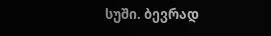სუში. ბევრად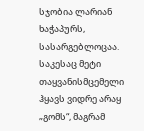სჯობია ლარიან ხაჭაპურს, სასარგებლოცაა. საკესაც მეტი თაყვანისმცემელი ჰყავს ვიდრე არაყ „გომს“, მაგრამ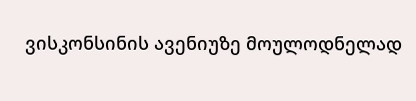ვისკონსინის ავენიუზე მოულოდნელად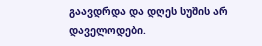გაავდრდა და დღეს სუშის არ დაველოდები.